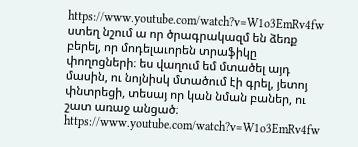https://www.youtube.com/watch?v=W1o3EmRv4fw
ստեղ նշում ա որ ծրագրակազմ են ձեռք բերել, որ մոդելաւորեն տրաֆիկը փողոցների։ ես վաղում եմ մտածել այդ մասին, ու նոյնիսկ մտածում էի գրել, յետոյ փնտրեցի, տեսայ որ կան նման բաներ, ու շատ առաջ անցած։
https://www.youtube.com/watch?v=W1o3EmRv4fw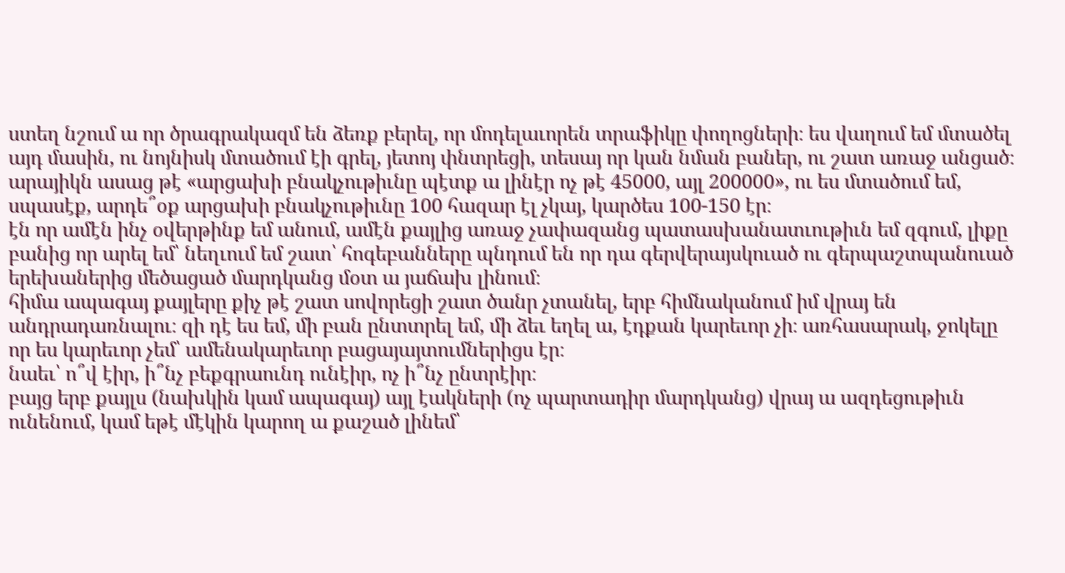ստեղ նշում ա որ ծրագրակազմ են ձեռք բերել, որ մոդելաւորեն տրաֆիկը փողոցների։ ես վաղում եմ մտածել այդ մասին, ու նոյնիսկ մտածում էի գրել, յետոյ փնտրեցի, տեսայ որ կան նման բաներ, ու շատ առաջ անցած։
արայիկն ասաց թէ «արցախի բնակչութիւնը պէտք ա լինէր ոչ թէ 45000, այլ 200000», ու ես մտածում եմ, սպասէք, արդե՞օք արցախի բնակչութիւնը 100 հազար էլ չկայ, կարծես 100-150 էր։
էն որ ամէն ինչ օվերթինք եմ անում, ամէն քայլից առաջ չափազանց պատասխանատւութիւն եմ զգում, լիքը բանից որ արել եմ՝ նեղւում եմ շատ՝ հոգեբանները պնդում են որ դա գերվերայսկուած ու գերպաշտպանուած երեխաներից մեծացած մարդկանց մօտ ա յաճախ լինում։
հիմա ապագայ քայլերը քիչ թէ շատ սովորեցի շատ ծանր չտանել, երբ հիմնականում իմ վրայ են անդրադառնալու։ զի դէ ես եմ, մի բան ընտտրել եմ, մի ձեւ եղել ա, էդքան կարեւոր չի։ առհասարակ, ջոկելը որ ես կարեւոր չեմ՝ ամենակարեւոր բացայայտումներիցս էր։
նաեւ՝ ո՞վ էիր, ի՞նչ բեքգրաունդ ունէիր, ոչ ի՞նչ ընտրէիր։
բայց երբ քայլս (նախկին կամ ապագայ) այլ էակների (ոչ պարտադիր մարդկանց) վրայ ա ազդեցութիւն ունենում, կամ եթէ մէկին կարող ա քաշած լինեմ՝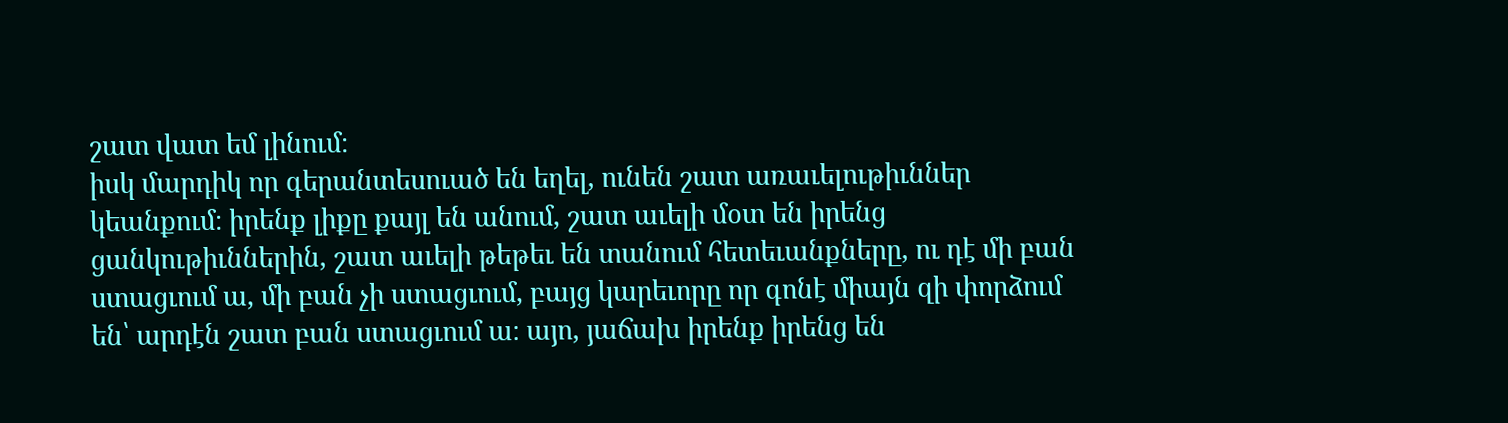շատ վատ եմ լինում։
իսկ մարդիկ որ գերանտեսուած են եղել, ունեն շատ առաւելութիւններ կեանքում։ իրենք լիքը քայլ են անում, շատ աւելի մօտ են իրենց ցանկութիւններին, շատ աւելի թեթեւ են տանում հետեւանքները, ու դէ մի բան ստացւում ա, մի բան չի ստացւում, բայց կարեւորը որ գոնէ միայն զի փորձում են՝ արդէն շատ բան ստացւում ա։ այո, յաճախ իրենք իրենց են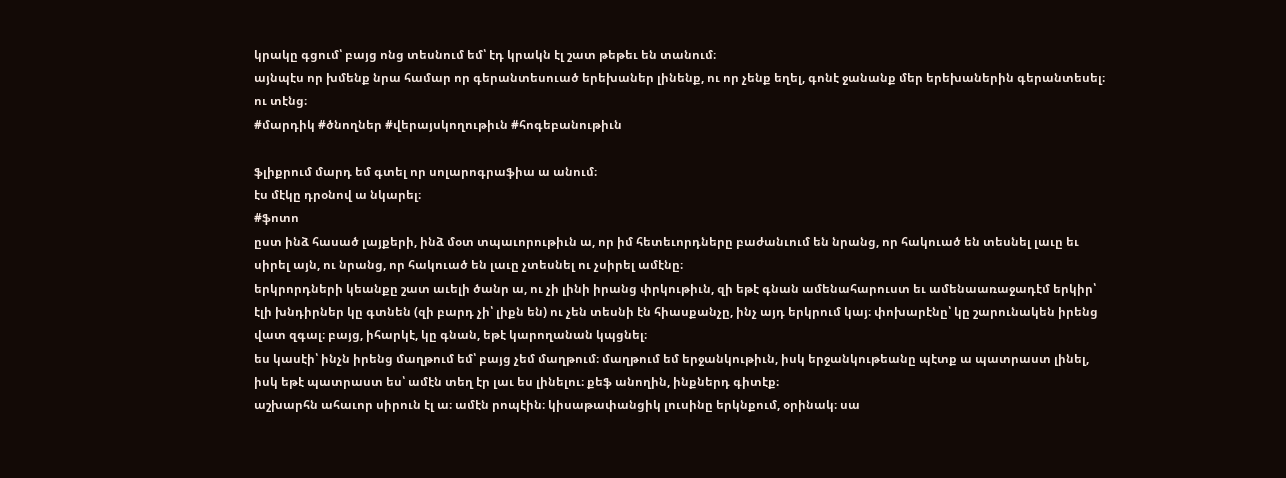կրակը գցում՝ բայց ոնց տեսնում եմ՝ էդ կրակն էլ շատ թեթեւ են տանում։
այնպէս որ խմենք նրա համար որ գերանտեսուած երեխաներ լինենք, ու որ չենք եղել, գոնէ ջանանք մեր երեխաներին գերանտեսել։
ու տէնց։
#մարդիկ #ծնողներ #վերայսկողութիւն #հոգեբանութիւն

ֆլիքրում մարդ եմ գտել որ սոլարոգրաֆիա ա անում։
էս մէկը դրօնով ա նկարել։
#ֆոտո
ըստ ինձ հասած լայքերի, ինձ մօտ տպաւորութիւն ա, որ իմ հետեւորդները բաժանւում են նրանց, որ հակուած են տեսնել լաւը եւ սիրել այն, ու նրանց, որ հակուած են լաւը չտեսնել ու չսիրել ամէնը։
երկրորդների կեանքը շատ աւելի ծանր ա, ու չի լինի իրանց փրկութիւն, զի եթէ գնան ամենահարուստ եւ ամենաառաջադէմ երկիր՝ էլի խնդիրներ կը գտնեն (զի բարդ չի՝ լիքն են) ու չեն տեսնի էն հիասքանչը, ինչ այդ երկրում կայ։ փոխարէնը՝ կը շարունակեն իրենց վատ զգալ։ բայց, իհարկէ, կը գնան, եթէ կարողանան կպցնել։
ես կասէի՝ ինչն իրենց մաղթում եմ՝ բայց չեմ մաղթում։ մաղթում եմ երջանկութիւն, իսկ երջանկութեանը պէտք ա պատրաստ լինել, իսկ եթէ պատրաստ ես՝ ամէն տեղ էր լաւ ես լինելու։ քեֆ անողին, ինքներդ գիտէք։
աշխարհն ահաւոր սիրուն էլ ա։ ամէն րոպէին։ կիսաթափանցիկ լուսինը երկնքում, օրինակ։ սա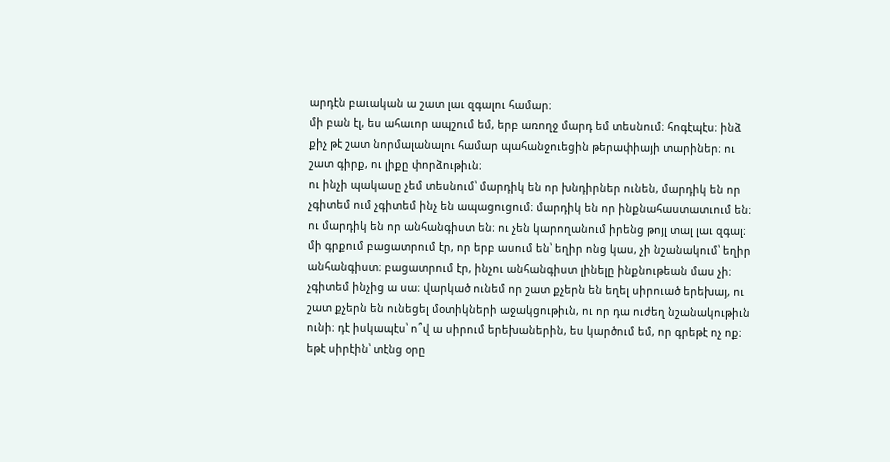արդէն բաւական ա շատ լաւ զգալու համար։
մի բան էլ, ես ահաւոր ապշում եմ, երբ առողջ մարդ եմ տեսնում։ հոգէպէս։ ինձ քիչ թէ շատ նորմալանալու համար պահանջուեցին թերափիայի տարիներ։ ու շատ գիրք, ու լիքը փորձութիւն։
ու ինչի պակասը չեմ տեսնում՝ մարդիկ են որ խնդիրներ ունեն, մարդիկ են որ չգիտեմ ում չգիտեմ ինչ են ապացուցում։ մարդիկ են որ ինքնահաստատւում են։ ու մարդիկ են որ անհանգիստ են։ ու չեն կարողանում իրենց թոյլ տալ լաւ զգալ։
մի գրքում բացատրում էր, որ երբ ասում են՝ եղիր ոնց կաս, չի նշանակում՝ եղիր անհանգիստ։ բացատրում էր, ինչու անհանգիստ լինելը ինքնութեան մաս չի։
չգիտեմ ինչից ա սա։ վարկած ունեմ որ շատ քչերն են եղել սիրուած երեխայ, ու շատ քչերն են ունեցել մօտիկների աջակցութիւն, ու որ դա ուժեղ նշանակութիւն ունի։ դէ իսկապէս՝ ո՞վ ա սիրում երեխաներին, ես կարծում եմ, որ գրեթէ ոչ ոք։ եթէ սիրէին՝ տէնց օրը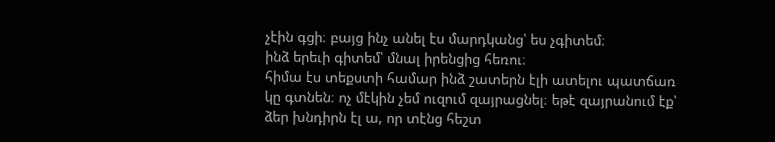չէին գցի։ բայց ինչ անել էս մարդկանց՝ ես չգիտեմ։
ինձ երեւի գիտեմ՝ մնալ իրենցից հեռու։
հիմա էս տեքստի համար ինձ շատերն էլի ատելու պատճառ կը գտնեն։ ոչ մէկին չեմ ուզում զայրացնել։ եթէ զայրանում էք՝ ձեր խնդիրն էլ ա, որ տէնց հեշտ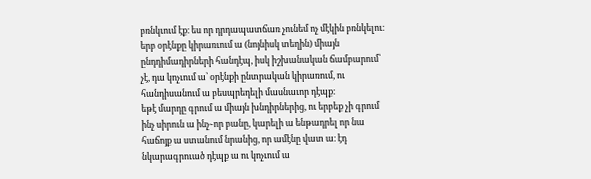բռնկւում էք։ ես որ դրդապատճառ չունեմ ոչ մէկին բռնկելու։
երբ օրէնքը կիրառւում ա (նոյնիսկ տեղին) միայն ընդդիմադիրների հանդէպ, իսկ իշխանական ճամբարում՝ չէ, դա կոչւում ա՝ օրէնքի ընտրական կիրառում, ու հանդիսանում ա բեսպրեդելի մասնաւոր դէպք։
եթէ մարդը գրում ա միայն խնդիրներից, ու երբեք չի գրում ինչ սիրուն ա ինչ֊որ բանը, կարելի ա ենթադրել որ նա հաճոյք ա ստանում նրանից, որ ամէնը վատ ա։ էդ նկարագրուած դէպք ա ու կոչւում ա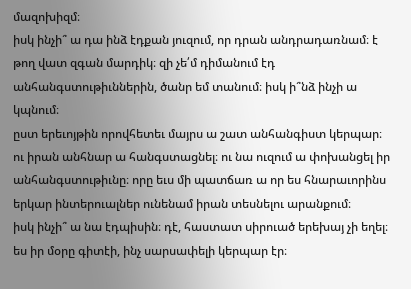մազոխիզմ։
իսկ ինչի՞ ա դա ինձ էդքան յուզում, որ դրան անդրադառնամ։ է թող վատ զգան մարդիկ։ զի չե՛մ դիմանում էդ անհանգստութիւններին, ծանր եմ տանում։ իսկ ի՞նձ ինչի ա կպնում։
ըստ երեւոյթին որովհետեւ մայրս ա շատ անհանգիստ կերպար։ ու իրան անհնար ա հանգստացնել։ ու նա ուզում ա փոխանցել իր անհանգստութիւնը։ որը եւս մի պատճառ ա որ ես հնարաւորինս երկար ինտերուալներ ունենամ իրան տեսնելու արանքում։
իսկ ինչի՞ ա նա էդպիսին։ դէ, հաստատ սիրուած երեխայ չի եղել։ ես իր մօրը գիտէի, ինչ սարսափելի կերպար էր։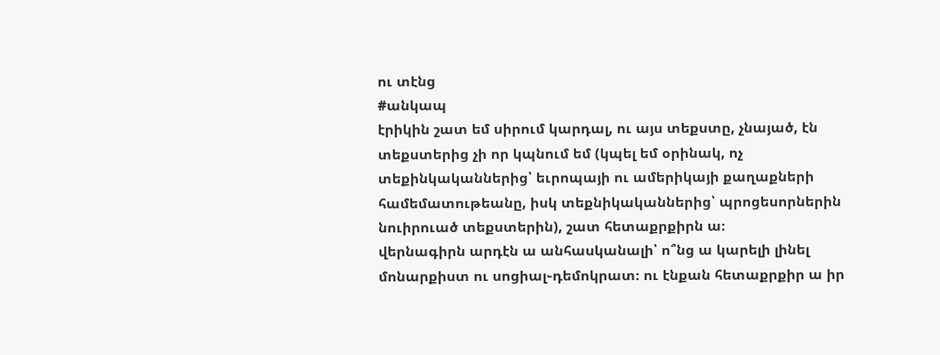ու տէնց
#անկապ
էրիկին շատ եմ սիրում կարդալ, ու այս տեքստը, չնայած, էն տեքստերից չի որ կպնում եմ (կպել եմ օրինակ, ոչ տեքինկականներից՝ եւրոպայի ու ամերիկայի քաղաքների համեմատութեանը, իսկ տեքնիկականներից՝ պրոցեսորներին նուիրուած տեքստերին), շատ հետաքրքիրն ա։
վերնագիրն արդէն ա անհասկանալի՝ ո՞նց ա կարելի լինել մոնարքիստ ու սոցիալ֊դեմոկրատ։ ու էնքան հետաքրքիր ա իր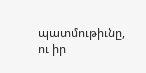պատմութիւնը, ու իր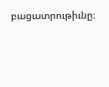բացատրութիւնը։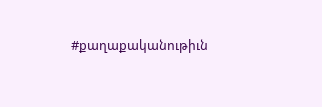#քաղաքականութիւն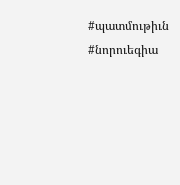#պատմութիւն #նորուեգիա